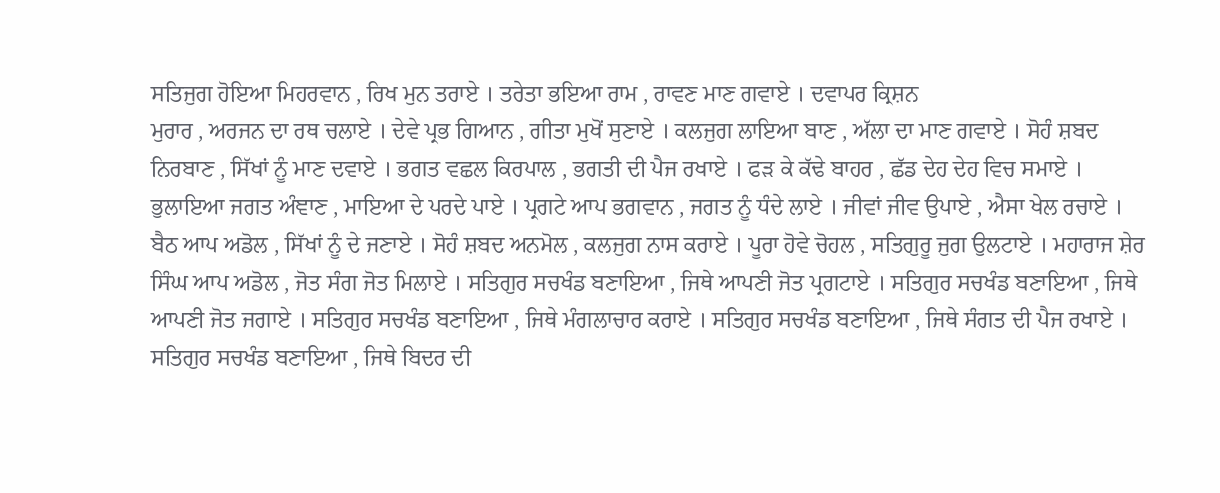ਸਤਿਜੁਗ ਹੋਇਆ ਮਿਹਰਵਾਨ , ਰਿਖ ਮੁਨ ਤਰਾਏ । ਤਰੇਤਾ ਭਇਆ ਰਾਮ , ਰਾਵਣ ਮਾਣ ਗਵਾਏ । ਦਵਾਪਰ ਕ੍ਰਿਸ਼ਨ
ਮੁਰਾਰ , ਅਰਜਨ ਦਾ ਰਥ ਚਲਾਏ । ਦੇਵੇ ਪ੍ਰਭ ਗਿਆਨ , ਗੀਤਾ ਮੁਖੋਂ ਸੁਣਾਏ । ਕਲਜੁਗ ਲਾਇਆ ਬਾਣ , ਅੱਲਾ ਦਾ ਮਾਣ ਗਵਾਏ । ਸੋਹੰ ਸ਼ਬਦ ਨਿਰਬਾਣ , ਸਿੱਖਾਂ ਨੂੰ ਮਾਣ ਦਵਾਏ । ਭਗਤ ਵਛਲ ਕਿਰਪਾਲ , ਭਗਤੀ ਦੀ ਪੈਜ ਰਖਾਏ । ਫੜ ਕੇ ਕੱਢੇ ਬਾਹਰ , ਛੱਡ ਦੇਹ ਦੇਹ ਵਿਚ ਸਮਾਏ । ਭੁਲਾਇਆ ਜਗਤ ਅੰਞਾਣ , ਮਾਇਆ ਦੇ ਪਰਦੇ ਪਾਏ । ਪ੍ਰਗਟੇ ਆਪ ਭਗਵਾਨ , ਜਗਤ ਨੂੰ ਧੰਦੇ ਲਾਏ । ਜੀਵਾਂ ਜੀਵ ਉਪਾਏ , ਐਸਾ ਖੇਲ ਰਚਾਏ । ਬੈਠ ਆਪ ਅਡੋਲ , ਸਿੱਖਾਂ ਨੂੰ ਦੇ ਜਣਾਏ । ਸੋਹੰ ਸ਼ਬਦ ਅਨਮੋਲ , ਕਲਜੁਗ ਨਾਸ ਕਰਾਏ । ਪੂਰਾ ਹੋਵੇ ਚੋਹਲ , ਸਤਿਗੁਰੂ ਜੁਗ ਉਲਟਾਏ । ਮਹਾਰਾਜ ਸ਼ੇਰ ਸਿੰਘ ਆਪ ਅਡੋਲ , ਜੋਤ ਸੰਗ ਜੋਤ ਮਿਲਾਏ । ਸਤਿਗੁਰ ਸਚਖੰਡ ਬਣਾਇਆ , ਜਿਥੇ ਆਪਣੀ ਜੋਤ ਪ੍ਰਗਟਾਏ । ਸਤਿਗੁਰ ਸਚਖੰਡ ਬਣਾਇਆ , ਜਿਥੇ ਆਪਣੀ ਜੋਤ ਜਗਾਏ । ਸਤਿਗੁਰ ਸਚਖੰਡ ਬਣਾਇਆ , ਜਿਥੇ ਮੰਗਲਾਚਾਰ ਕਰਾਏ । ਸਤਿਗੁਰ ਸਚਖੰਡ ਬਣਾਇਆ , ਜਿਥੇ ਸੰਗਤ ਦੀ ਪੈਜ ਰਖਾਏ । ਸਤਿਗੁਰ ਸਚਖੰਡ ਬਣਾਇਆ , ਜਿਥੇ ਬਿਦਰ ਦੀ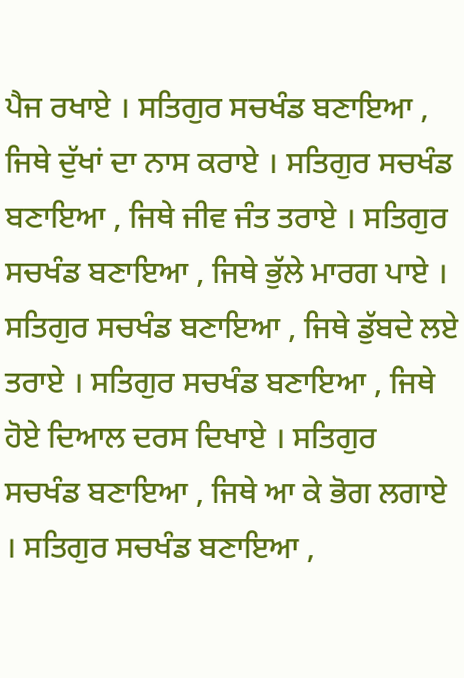ਪੈਜ ਰਖਾਏ । ਸਤਿਗੁਰ ਸਚਖੰਡ ਬਣਾਇਆ , ਜਿਥੇ ਦੁੱਖਾਂ ਦਾ ਨਾਸ ਕਰਾਏ । ਸਤਿਗੁਰ ਸਚਖੰਡ ਬਣਾਇਆ , ਜਿਥੇ ਜੀਵ ਜੰਤ ਤਰਾਏ । ਸਤਿਗੁਰ ਸਚਖੰਡ ਬਣਾਇਆ , ਜਿਥੇ ਭੁੱਲੇ ਮਾਰਗ ਪਾਏ । ਸਤਿਗੁਰ ਸਚਖੰਡ ਬਣਾਇਆ , ਜਿਥੇ ਡੁੱਬਦੇ ਲਏ ਤਰਾਏ । ਸਤਿਗੁਰ ਸਚਖੰਡ ਬਣਾਇਆ , ਜਿਥੇ ਹੋਏ ਦਿਆਲ ਦਰਸ ਦਿਖਾਏ । ਸਤਿਗੁਰ ਸਚਖੰਡ ਬਣਾਇਆ , ਜਿਥੇ ਆ ਕੇ ਭੋਗ ਲਗਾਏ । ਸਤਿਗੁਰ ਸਚਖੰਡ ਬਣਾਇਆ ,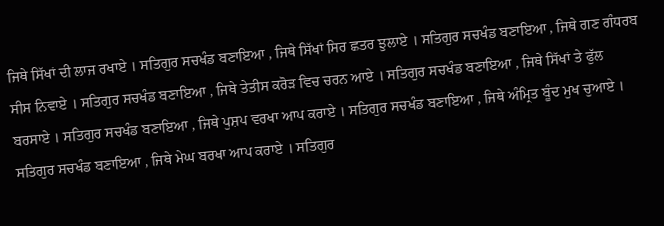ਜਿਥੇ ਸਿੱਖਾਂ ਦੀ ਲਾਜ ਰਖਾਏ । ਸਤਿਗੁਰ ਸਚਖੰਡ ਬਣਾਇਆ , ਜਿਥੇ ਸਿੱਖਾਂ ਸਿਰ ਛਤਰ ਝੁਲਾਏ । ਸਤਿਗੁਰ ਸਚਖੰਡ ਬਣਾਇਆ , ਜਿਥੇ ਗਣ ਗੰਧਰਬ ਸੀਸ ਨਿਵਾਏ । ਸਤਿਗੁਰ ਸਚਖੰਡ ਬਣਾਇਆ , ਜਿਥੇ ਤੇਤੀਸ ਕਰੋੜ ਵਿਚ ਚਰਨ ਆਏ । ਸਤਿਗੁਰ ਸਚਖੰਡ ਬਣਾਇਆ , ਜਿਥੇ ਸਿੱਖਾਂ ਤੇ ਫੁੱਲ ਬਰਸਾਏ । ਸਤਿਗੁਰ ਸਚਖੰਡ ਬਣਾਇਆ , ਜਿਥੇ ਪੁਸ਼ਪ ਵਰਖਾ ਆਪ ਕਰਾਏ । ਸਤਿਗੁਰ ਸਚਖੰਡ ਬਣਾਇਆ , ਜਿਥੇ ਅੰਮ੍ਰਿਤ ਬੂੰਦ ਮੁਖ ਚੁਆਏ । ਸਤਿਗੁਰ ਸਚਖੰਡ ਬਣਾਇਆ , ਜਿਥੇ ਮੇਘ ਬਰਖਾ ਆਪ ਕਰਾਏ । ਸਤਿਗੁਰ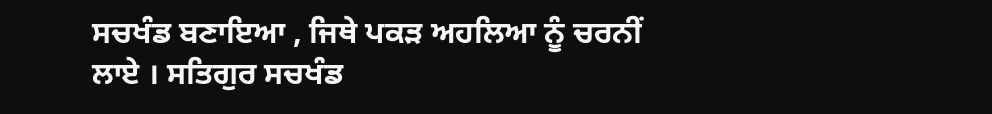ਸਚਖੰਡ ਬਣਾਇਆ , ਜਿਥੇ ਪਕੜ ਅਹਲਿਆ ਨੂੰ ਚਰਨੀਂ ਲਾਏ । ਸਤਿਗੁਰ ਸਚਖੰਡ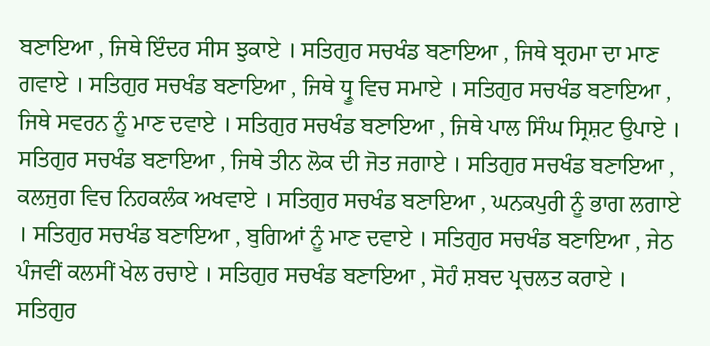ਬਣਾਇਆ , ਜਿਥੇ ਇੰਦਰ ਸੀਸ ਝੁਕਾਏ । ਸਤਿਗੁਰ ਸਚਖੰਡ ਬਣਾਇਆ , ਜਿਥੇ ਬ੍ਰਹਮਾ ਦਾ ਮਾਣ ਗਵਾਏ । ਸਤਿਗੁਰ ਸਚਖੰਡ ਬਣਾਇਆ , ਜਿਥੇ ਧ੍ਰੂ ਵਿਚ ਸਮਾਏ । ਸਤਿਗੁਰ ਸਚਖੰਡ ਬਣਾਇਆ , ਜਿਥੇ ਸਵਰਨ ਨੂੰ ਮਾਣ ਦਵਾਏ । ਸਤਿਗੁਰ ਸਚਖੰਡ ਬਣਾਇਆ , ਜਿਥੇ ਪਾਲ ਸਿੰਘ ਸ੍ਰਿਸ਼ਟ ਉਪਾਏ । ਸਤਿਗੁਰ ਸਚਖੰਡ ਬਣਾਇਆ , ਜਿਥੇ ਤੀਨ ਲੋਕ ਦੀ ਜੋਤ ਜਗਾਏ । ਸਤਿਗੁਰ ਸਚਖੰਡ ਬਣਾਇਆ , ਕਲਜੁਗ ਵਿਚ ਨਿਹਕਲੰਕ ਅਖਵਾਏ । ਸਤਿਗੁਰ ਸਚਖੰਡ ਬਣਾਇਆ , ਘਨਕਪੁਰੀ ਨੂੰ ਭਾਗ ਲਗਾਏ । ਸਤਿਗੁਰ ਸਚਖੰਡ ਬਣਾਇਆ , ਬੁਗਿਆਂ ਨੂੰ ਮਾਣ ਦਵਾਏ । ਸਤਿਗੁਰ ਸਚਖੰਡ ਬਣਾਇਆ , ਜੇਠ ਪੰਜਵੀਂ ਕਲਸੀਂ ਖੇਲ ਰਚਾਏ । ਸਤਿਗੁਰ ਸਚਖੰਡ ਬਣਾਇਆ , ਸੋਹੰ ਸ਼ਬਦ ਪ੍ਰਚਲਤ ਕਰਾਏ । ਸਤਿਗੁਰ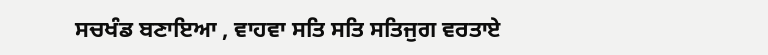ਸਚਖੰਡ ਬਣਾਇਆ , ਵਾਹਵਾ ਸਤਿ ਸਤਿ ਸਤਿਜੁਗ ਵਰਤਾਏ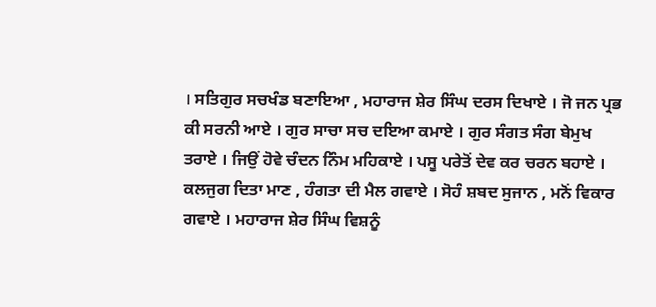। ਸਤਿਗੁਰ ਸਚਖੰਡ ਬਣਾਇਆ , ਮਹਾਰਾਜ ਸ਼ੇਰ ਸਿੰਘ ਦਰਸ ਦਿਖਾਏ । ਜੋ ਜਨ ਪ੍ਰਭ ਕੀ ਸਰਨੀ ਆਏ । ਗੁਰ ਸਾਚਾ ਸਚ ਦਇਆ ਕਮਾਏ । ਗੁਰ ਸੰਗਤ ਸੰਗ ਬੇਮੁਖ ਤਰਾਏ । ਜਿਉਂ ਹੋਵੇ ਚੰਦਨ ਨਿੰਮ ਮਹਿਕਾਏ । ਪਸੂ ਪਰੇਤੋਂ ਦੇਵ ਕਰ ਚਰਨ ਬਹਾਏ । ਕਲਜੁਗ ਦਿਤਾ ਮਾਣ , ਹੰਗਤਾ ਦੀ ਮੈਲ ਗਵਾਏ । ਸੋਹੰ ਸ਼ਬਦ ਸੁਜਾਨ , ਮਨੋਂ ਵਿਕਾਰ ਗਵਾਏ । ਮਹਾਰਾਜ ਸ਼ੇਰ ਸਿੰਘ ਵਿਸ਼ਨੂੰ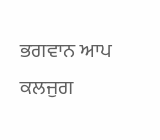ਭਗਵਾਨ ਆਪ ਕਲਜੁਗ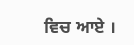ਵਿਚ ਆਏ ।